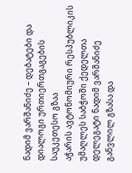ნადიმ ვარშანიძე – დებატები და დიალოგი ურთიერთგაგების საუკეთესო გზაა
აჭარის ავტონომიური რესპუბლიკის უმაღლეს საბჭოში ქედელთა დელეგატი ნადიმ ვარშანიძე განვლილ გზასა და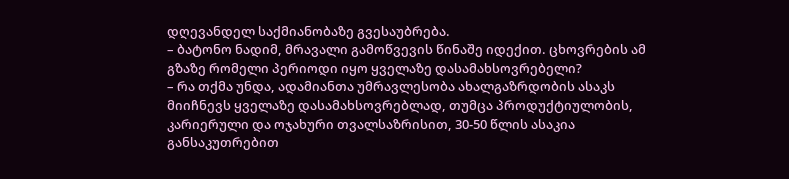დღევანდელ საქმიანობაზე გვესაუბრება.
– ბატონო ნადიმ, მრავალი გამოწვევის წინაშე იდექით. ცხოვრების ამ გზაზე რომელი პერიოდი იყო ყველაზე დასამახსოვრებელი?
– რა თქმა უნდა, ადამიანთა უმრავლესობა ახალგაზრდობის ასაკს მიიჩნევს ყველაზე დასამახსოვრებლად, თუმცა პროდუქტიულობის, კარიერული და ოჯახური თვალსაზრისით, 30-50 წლის ასაკია განსაკუთრებით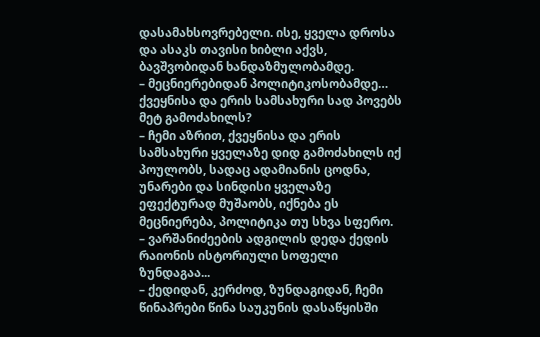დასამახსოვრებელი. ისე, ყველა დროსა და ასაკს თავისი ხიბლი აქვს, ბავშვობიდან ხანდაზმულობამდე.
– მეცნიერებიდან პოლიტიკოსობამდე… ქვეყნისა და ერის სამსახური სად პოვებს მეტ გამოძახილს?
– ჩემი აზრით, ქვეყნისა და ერის სამსახური ყველაზე დიდ გამოძახილს იქ პოულობს, სადაც ადამიანის ცოდნა, უნარები და სინდისი ყველაზე ეფექტურად მუშაობს, იქნება ეს მეცნიერება, პოლიტიკა თუ სხვა სფერო.
– ვარშანიძეების ადგილის დედა ქედის რაიონის ისტორიული სოფელი ზუნდაგაა...
– ქედიდან, კერძოდ, ზუნდაგიდან, ჩემი წინაპრები წინა საუკუნის დასაწყისში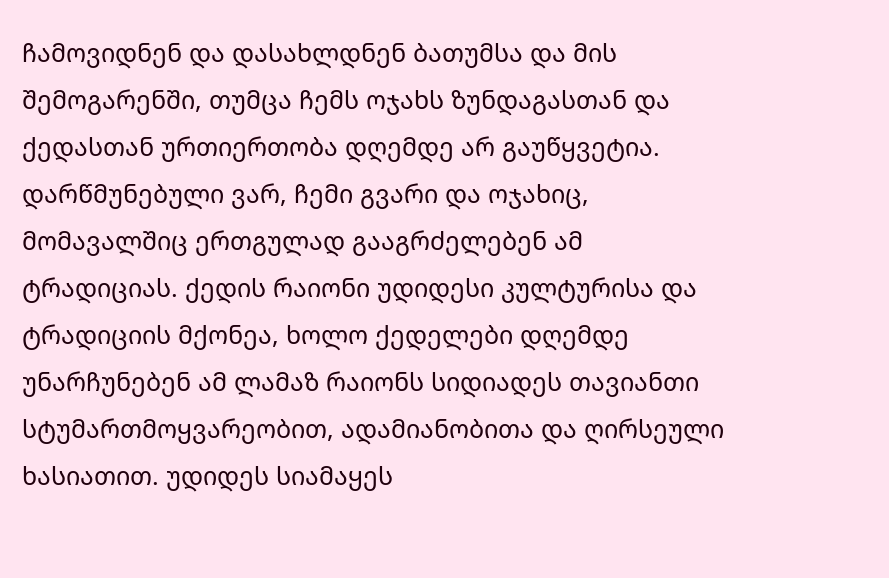ჩამოვიდნენ და დასახლდნენ ბათუმსა და მის შემოგარენში, თუმცა ჩემს ოჯახს ზუნდაგასთან და ქედასთან ურთიერთობა დღემდე არ გაუწყვეტია. დარწმუნებული ვარ, ჩემი გვარი და ოჯახიც, მომავალშიც ერთგულად გააგრძელებენ ამ ტრადიციას. ქედის რაიონი უდიდესი კულტურისა და ტრადიციის მქონეა, ხოლო ქედელები დღემდე უნარჩუნებენ ამ ლამაზ რაიონს სიდიადეს თავიანთი სტუმართმოყვარეობით, ადამიანობითა და ღირსეული ხასიათით. უდიდეს სიამაყეს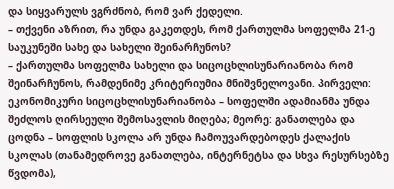და სიყვარულს ვგრძნობ, რომ ვარ ქედელი.
– თქვენი აზრით, რა უნდა გაკეთდეს, რომ ქართულმა სოფელმა 21-ე საუკუნეში სახე და სახელი შეინარჩუნოს?
– ქართულმა სოფელმა სახელი და სიცოცხლისუნარიანობა რომ შეინარჩუნოს, რამდენიმე კრიტერიუმია მნიშვნელოვანი. პირველი: ეკონომიკური სიცოცხლისუნარიანობა – სოფელში ადამიანმა უნდა შეძლოს ღირსეული შემოსავლის მიღება; მეორე: განათლება და ცოდნა – სოფლის სკოლა არ უნდა ჩამოუვარდებოდეს ქალაქის სკოლას (თანამედროვე განათლება, ინტერნეტსა და სხვა რესურსებზე წვდომა),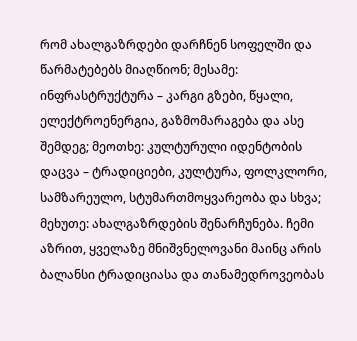რომ ახალგაზრდები დარჩნენ სოფელში და წარმატებებს მიაღწიონ; მესამე: ინფრასტრუქტურა – კარგი გზები, წყალი, ელექტროენერგია, გაზმომარაგება და ასე შემდეგ; მეოთხე: კულტურული იდენტობის დაცვა – ტრადიციები, კულტურა, ფოლკლორი, სამზარეულო, სტუმართმოყვარეობა და სხვა; მეხუთე: ახალგაზრდების შენარჩუნება. ჩემი აზრით, ყველაზე მნიშვნელოვანი მაინც არის ბალანსი ტრადიციასა და თანამედროვეობას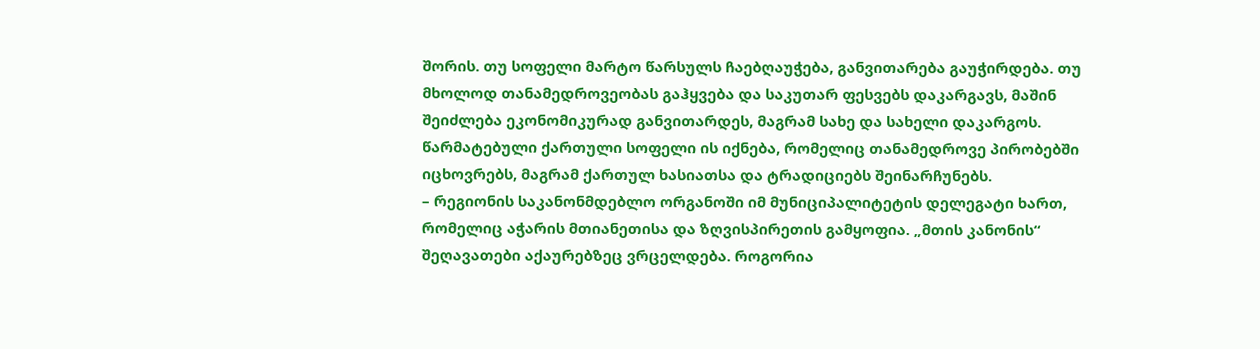შორის. თუ სოფელი მარტო წარსულს ჩაებღაუჭება, განვითარება გაუჭირდება. თუ მხოლოდ თანამედროვეობას გაჰყვება და საკუთარ ფესვებს დაკარგავს, მაშინ შეიძლება ეკონომიკურად განვითარდეს, მაგრამ სახე და სახელი დაკარგოს. წარმატებული ქართული სოფელი ის იქნება, რომელიც თანამედროვე პირობებში იცხოვრებს, მაგრამ ქართულ ხასიათსა და ტრადიციებს შეინარჩუნებს.
– რეგიონის საკანონმდებლო ორგანოში იმ მუნიციპალიტეტის დელეგატი ხართ, რომელიც აჭარის მთიანეთისა და ზღვისპირეთის გამყოფია. „მთის კანონის“ შეღავათები აქაურებზეც ვრცელდება. როგორია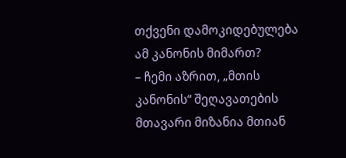თქვენი დამოკიდებულება ამ კანონის მიმართ?
– ჩემი აზრით, „მთის კანონის“ შეღავათების მთავარი მიზანია მთიან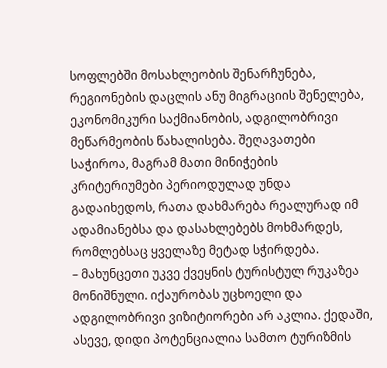სოფლებში მოსახლეობის შენარჩუნება, რეგიონების დაცლის ანუ მიგრაციის შენელება, ეკონომიკური საქმიანობის, ადგილობრივი მეწარმეობის წახალისება. შეღავათები საჭიროა, მაგრამ მათი მინიჭების კრიტერიუმები პერიოდულად უნდა გადაიხედოს, რათა დახმარება რეალურად იმ ადამიანებსა და დასახლებებს მოხმარდეს, რომლებსაც ყველაზე მეტად სჭირდება.
– მახუნცეთი უკვე ქვეყნის ტურისტულ რუკაზეა მონიშნული. იქაურობას უცხოელი და ადგილობრივი ვიზიტიორები არ აკლია. ქედაში, ასევე, დიდი პოტენციალია სამთო ტურიზმის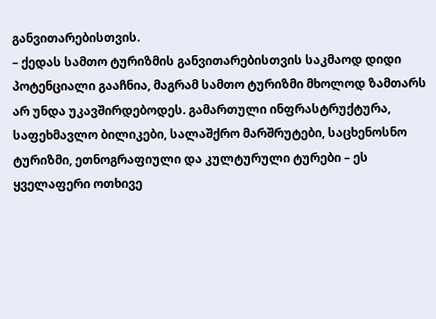განვითარებისთვის.
– ქედას სამთო ტურიზმის განვითარებისთვის საკმაოდ დიდი პოტენციალი გააჩნია, მაგრამ სამთო ტურიზმი მხოლოდ ზამთარს არ უნდა უკავშირდებოდეს. გამართული ინფრასტრუქტურა, საფეხმავლო ბილიკები, სალაშქრო მარშრუტები, საცხენოსნო ტურიზმი, ეთნოგრაფიული და კულტურული ტურები – ეს ყველაფერი ოთხივე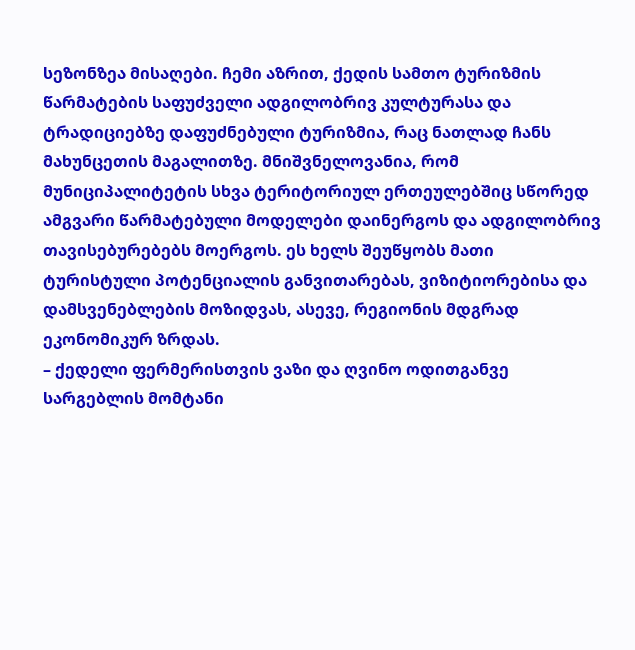სეზონზეა მისაღები. ჩემი აზრით, ქედის სამთო ტურიზმის წარმატების საფუძველი ადგილობრივ კულტურასა და ტრადიციებზე დაფუძნებული ტურიზმია, რაც ნათლად ჩანს მახუნცეთის მაგალითზე. მნიშვნელოვანია, რომ მუნიციპალიტეტის სხვა ტერიტორიულ ერთეულებშიც სწორედ ამგვარი წარმატებული მოდელები დაინერგოს და ადგილობრივ თავისებურებებს მოერგოს. ეს ხელს შეუწყობს მათი ტურისტული პოტენციალის განვითარებას, ვიზიტიორებისა და დამსვენებლების მოზიდვას, ასევე, რეგიონის მდგრად ეკონომიკურ ზრდას.
– ქედელი ფერმერისთვის ვაზი და ღვინო ოდითგანვე სარგებლის მომტანი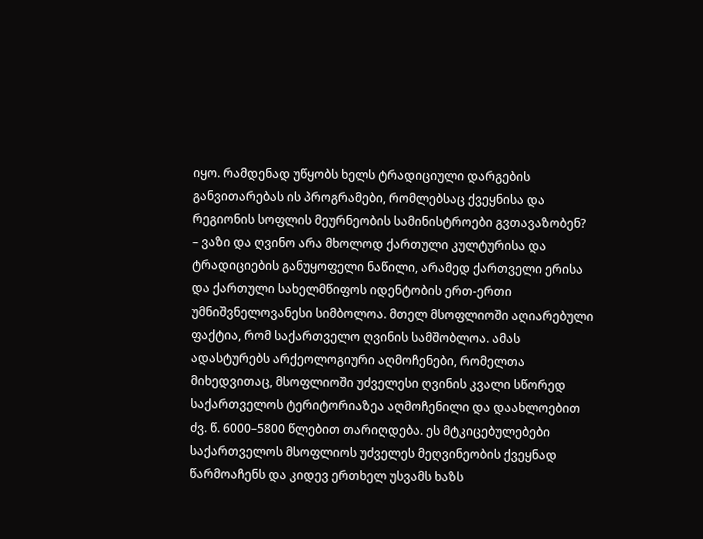იყო. რამდენად უწყობს ხელს ტრადიციული დარგების განვითარებას ის პროგრამები, რომლებსაც ქვეყნისა და რეგიონის სოფლის მეურნეობის სამინისტროები გვთავაზობენ?
– ვაზი და ღვინო არა მხოლოდ ქართული კულტურისა და ტრადიციების განუყოფელი ნაწილი, არამედ ქართველი ერისა და ქართული სახელმწიფოს იდენტობის ერთ-ერთი უმნიშვნელოვანესი სიმბოლოა. მთელ მსოფლიოში აღიარებული ფაქტია, რომ საქართველო ღვინის სამშობლოა. ამას ადასტურებს არქეოლოგიური აღმოჩენები, რომელთა მიხედვითაც, მსოფლიოში უძველესი ღვინის კვალი სწორედ საქართველოს ტერიტორიაზეა აღმოჩენილი და დაახლოებით ძვ. წ. 6000–5800 წლებით თარიღდება. ეს მტკიცებულებები საქართველოს მსოფლიოს უძველეს მეღვინეობის ქვეყნად წარმოაჩენს და კიდევ ერთხელ უსვამს ხაზს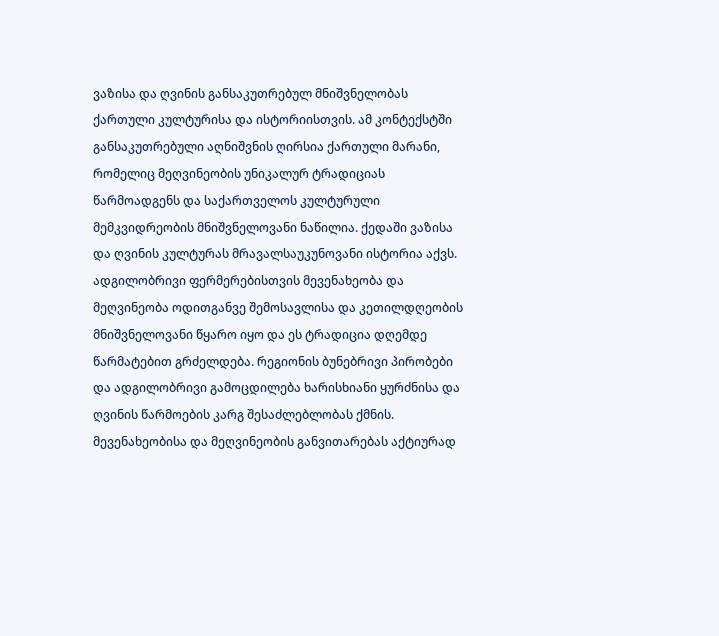ვაზისა და ღვინის განსაკუთრებულ მნიშვნელობას ქართული კულტურისა და ისტორიისთვის. ამ კონტექსტში განსაკუთრებული აღნიშვნის ღირსია ქართული მარანი, რომელიც მეღვინეობის უნიკალურ ტრადიციას წარმოადგენს და საქართველოს კულტურული მემკვიდრეობის მნიშვნელოვანი ნაწილია. ქედაში ვაზისა და ღვინის კულტურას მრავალსაუკუნოვანი ისტორია აქვს. ადგილობრივი ფერმერებისთვის მევენახეობა და მეღვინეობა ოდითგანვე შემოსავლისა და კეთილდღეობის მნიშვნელოვანი წყარო იყო და ეს ტრადიცია დღემდე წარმატებით გრძელდება. რეგიონის ბუნებრივი პირობები და ადგილობრივი გამოცდილება ხარისხიანი ყურძნისა და ღვინის წარმოების კარგ შესაძლებლობას ქმნის. მევენახეობისა და მეღვინეობის განვითარებას აქტიურად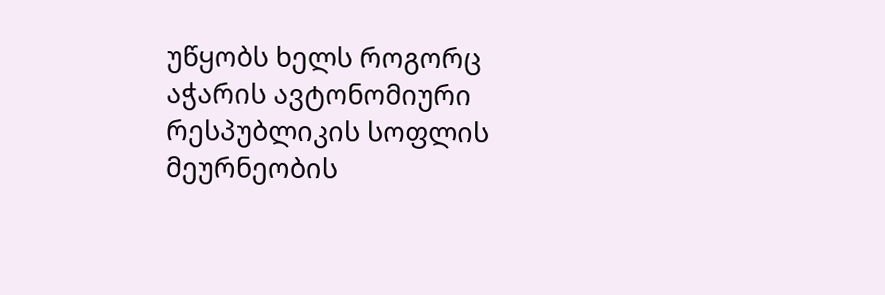უწყობს ხელს როგორც აჭარის ავტონომიური რესპუბლიკის სოფლის მეურნეობის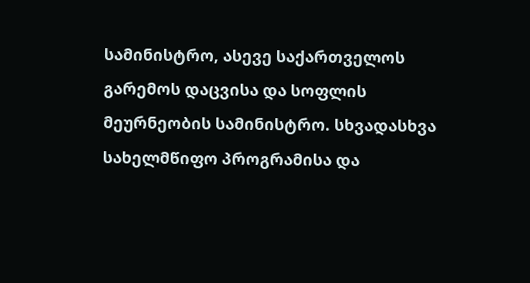სამინისტრო, ასევე საქართველოს გარემოს დაცვისა და სოფლის მეურნეობის სამინისტრო. სხვადასხვა სახელმწიფო პროგრამისა და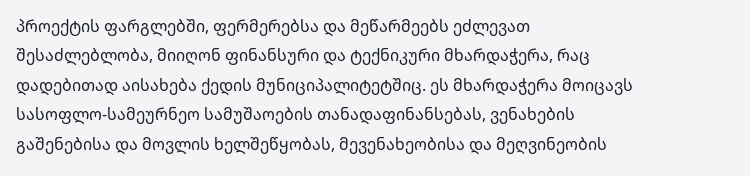პროექტის ფარგლებში, ფერმერებსა და მეწარმეებს ეძლევათ შესაძლებლობა, მიიღონ ფინანსური და ტექნიკური მხარდაჭერა, რაც დადებითად აისახება ქედის მუნიციპალიტეტშიც. ეს მხარდაჭერა მოიცავს სასოფლო-სამეურნეო სამუშაოების თანადაფინანსებას, ვენახების გაშენებისა და მოვლის ხელშეწყობას, მევენახეობისა და მეღვინეობის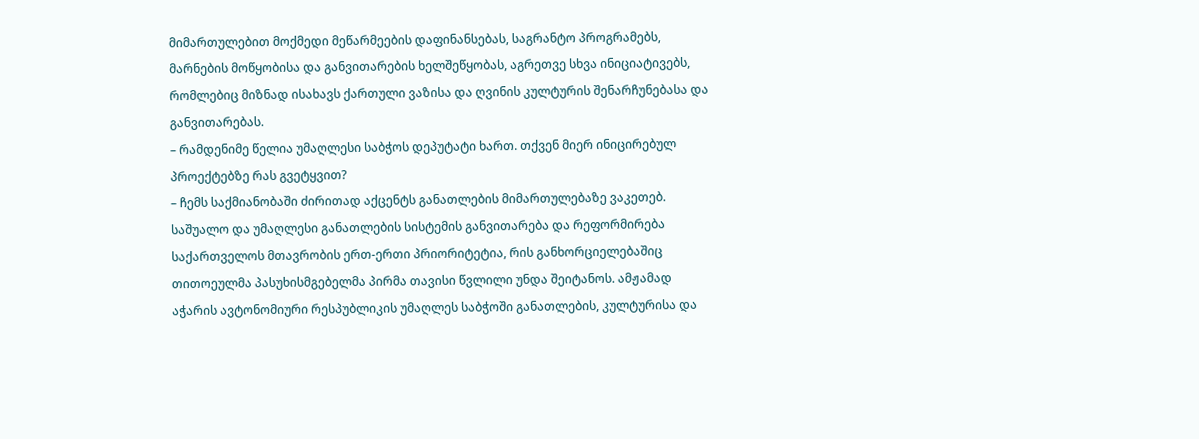მიმართულებით მოქმედი მეწარმეების დაფინანსებას, საგრანტო პროგრამებს, მარნების მოწყობისა და განვითარების ხელშეწყობას, აგრეთვე სხვა ინიციატივებს, რომლებიც მიზნად ისახავს ქართული ვაზისა და ღვინის კულტურის შენარჩუნებასა და განვითარებას.
– რამდენიმე წელია უმაღლესი საბჭოს დეპუტატი ხართ. თქვენ მიერ ინიცირებულ პროექტებზე რას გვეტყვით?
– ჩემს საქმიანობაში ძირითად აქცენტს განათლების მიმართულებაზე ვაკეთებ. საშუალო და უმაღლესი განათლების სისტემის განვითარება და რეფორმირება საქართველოს მთავრობის ერთ-ერთი პრიორიტეტია, რის განხორციელებაშიც თითოეულმა პასუხისმგებელმა პირმა თავისი წვლილი უნდა შეიტანოს. ამჟამად აჭარის ავტონომიური რესპუბლიკის უმაღლეს საბჭოში განათლების, კულტურისა და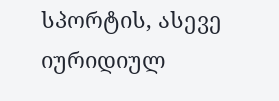სპორტის, ასევე იურიდიულ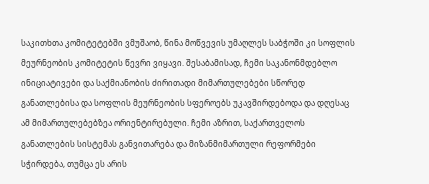საკითხთა კომიტეტებში ვმუშაობ, წინა მოწვევის უმაღლეს საბჭოში კი სოფლის მეურნეობის კომიტეტის წევრი ვიყავი. შესაბამისად, ჩემი საკანონმდებლო ინიციატივები და საქმიანობის ძირითადი მიმართულებები სწორედ განათლებისა და სოფლის მეურნეობის სფეროებს უკავშირდებოდა და დღესაც ამ მიმართულებებზეა ორიენტირებული. ჩემი აზრით, საქართველოს განათლების სისტემას განვითარება და მიზანმიმართული რეფორმები სჭირდება, თუმცა ეს არის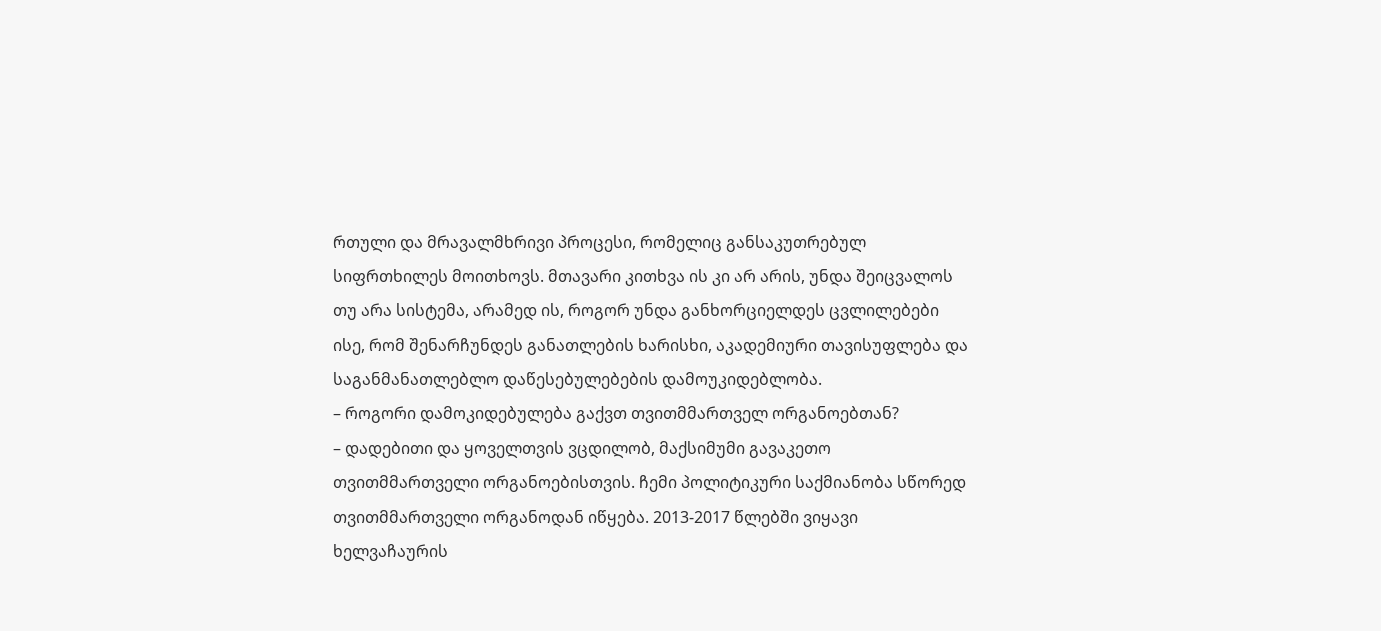რთული და მრავალმხრივი პროცესი, რომელიც განსაკუთრებულ სიფრთხილეს მოითხოვს. მთავარი კითხვა ის კი არ არის, უნდა შეიცვალოს თუ არა სისტემა, არამედ ის, როგორ უნდა განხორციელდეს ცვლილებები ისე, რომ შენარჩუნდეს განათლების ხარისხი, აკადემიური თავისუფლება და საგანმანათლებლო დაწესებულებების დამოუკიდებლობა.
– როგორი დამოკიდებულება გაქვთ თვითმმართველ ორგანოებთან?
– დადებითი და ყოველთვის ვცდილობ, მაქსიმუმი გავაკეთო თვითმმართველი ორგანოებისთვის. ჩემი პოლიტიკური საქმიანობა სწორედ თვითმმართველი ორგანოდან იწყება. 2013-2017 წლებში ვიყავი ხელვაჩაურის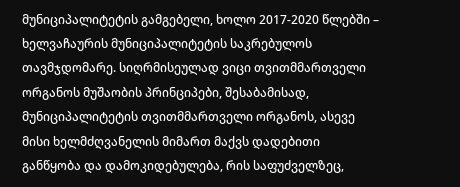მუნიციპალიტეტის გამგებელი, ხოლო 2017-2020 წლებში – ხელვაჩაურის მუნიციპალიტეტის საკრებულოს თავმჯდომარე. სიღრმისეულად ვიცი თვითმმართველი ორგანოს მუშაობის პრინციპები, შესაბამისად, მუნიციპალიტეტის თვითმმართველი ორგანოს, ასევე მისი ხელმძღვანელის მიმართ მაქვს დადებითი განწყობა და დამოკიდებულება, რის საფუძველზეც,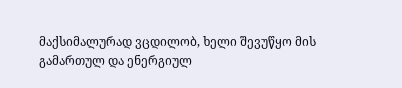მაქსიმალურად ვცდილობ, ხელი შევუწყო მის გამართულ და ენერგიულ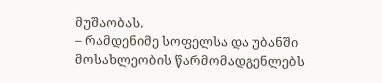მუშაობას.
– რამდენიმე სოფელსა და უბანში მოსახლეობის წარმომადგენლებს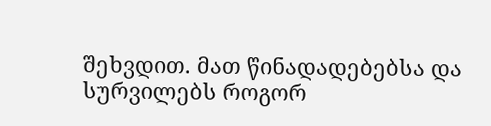შეხვდით. მათ წინადადებებსა და სურვილებს როგორ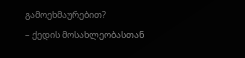გამოეხმაურებით?
– ქედის მოსახლეობასთან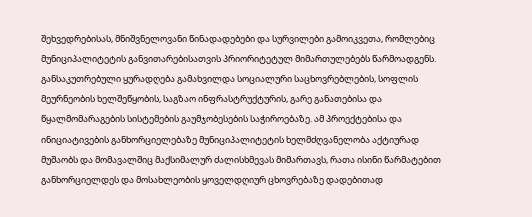შეხვედრებისას, მნიშვნელოვანი წინადადებები და სურვილები გამოიკვეთა, რომლებიც მუნიციპალიტეტის განვითარებისათვის პრიორიტეტულ მიმართულებებს წარმოადგენს. განსაკუთრებული ყურადღება გამახვილდა სოციალური საცხოვრებლების, სოფლის მეურნეობის ხელშეწყობის, საგზაო ინფრასტრუქტურის, გარე განათებისა და წყალმომარაგების სისტემების გაუმჯობესების საჭიროებაზე. ამ პროექტებისა და ინიციატივების განხორციელებაზე მუნიციპალიტეტის ხელმძღვანელობა აქტიურად მუშაობს და მომავალშიც მაქსიმალურ ძალისხმევას მიმართავს, რათა ისინი წარმატებით განხორციელდეს და მოსახლეობის ყოველდღიურ ცხოვრებაზე დადებითად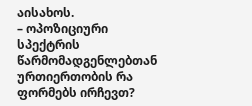აისახოს.
– ოპოზიციური სპექტრის წარმომადგენლებთან ურთიერთობის რა ფორმებს ირჩევთ?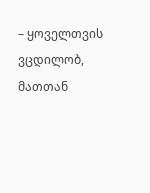– ყოველთვის ვცდილობ, მათთან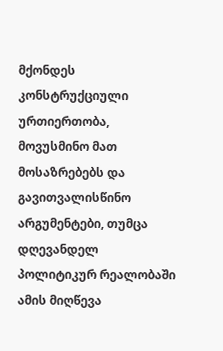მქონდეს კონსტრუქციული ურთიერთობა, მოვუსმინო მათ მოსაზრებებს და გავითვალისწინო არგუმენტები, თუმცა დღევანდელ პოლიტიკურ რეალობაში ამის მიღწევა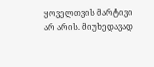ყოველთვის მარტივი არ არის. მიუხედავად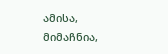ამისა, მიმაჩნია,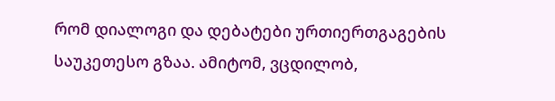რომ დიალოგი და დებატები ურთიერთგაგების საუკეთესო გზაა. ამიტომ, ვცდილობ,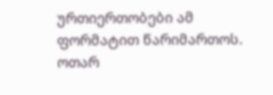ურთიერთობები ამ ფორმატით წარიმართოს.
ოთარ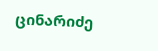ცინარიძე